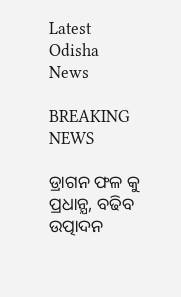Latest Odisha News

BREAKING NEWS

ଡ୍ରାଗନ ଫଳ କୁ ପ୍ରଧାନ୍ଯ, ବଢିବ ଉତ୍ପାଦନ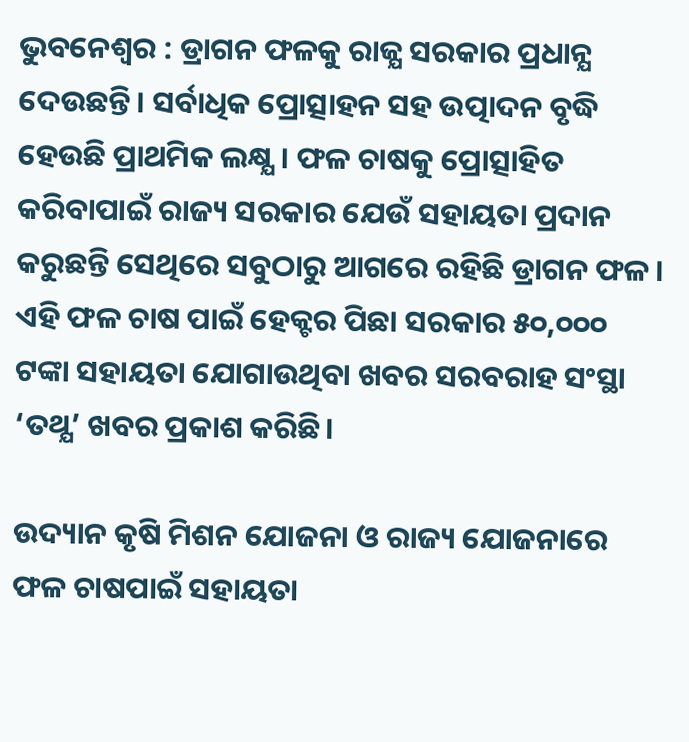ଭୁବନେଶ୍ୱର : ଡ୍ରାଗନ ଫଳକୁ ରାଜ୍ଯ ସରକାର ପ୍ରଧାନ୍ଯ ଦେଉଛନ୍ତି। ସର୍ବାଧିକ ପ୍ରୋତ୍ସାହନ ସହ ଉତ୍ପାଦନ ବୃଦ୍ଧି ହେଉଛି ପ୍ରାଥମିକ ଲକ୍ଷ୍ଯ। ଫଳ ଚାଷକୁ ପ୍ରୋତ୍ସାହିତ କରିବାପାଇଁ ରାଜ୍ୟ ସରକାର ଯେଉଁ ସହାୟତା ପ୍ରଦାନ କରୁଛନ୍ତି ସେଥିରେ ସବୁଠାରୁ ଆଗରେ ରହିଛି ଡ୍ରାଗନ ଫଳ । ଏହି ଫଳ ଚାଷ ପାଇଁ ହେକ୍ଟର ପିଛା ସରକାର ୫୦,୦୦୦ ଟଙ୍କା ସହାୟତା ଯୋଗାଉଥିବା ଖବର ସରବରାହ ସଂସ୍ଥା ‘ତଥ୍ଯ’ ଖବର ପ୍ରକାଶ କରିଛି।

ଉଦ୍ୟାନ କୃଷି ମିଶନ ଯୋଜନା ଓ ରାଜ୍ୟ ଯୋଜନାରେ ଫଳ ଚାଷପାଇଁ ସହାୟତା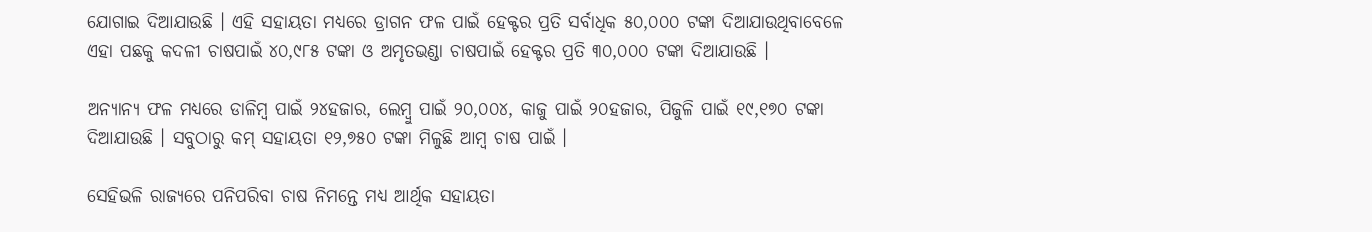ଯୋଗାଇ ଦିଆଯାଉଛି । ଏହି ସହାୟତା ମଧ୍ୟରେ ଡ୍ରାଗନ ଫଳ ପାଇଁ ହେକ୍ଟର ପ୍ରତି ସର୍ବାଧିକ ୫୦,୦୦୦ ଟଙ୍କା ଦିଆଯାଉଥିବାବେଳେ ଏହା ପଛକୁ କଦଳୀ ଚାଷପାଇଁ ୪୦,୯୮୫ ଟଙ୍କା ଓ ଅମୃତଭଣ୍ଡା ଚାଷପାଇଁ ହେକ୍ଟର ପ୍ରତି ୩୦,୦୦୦ ଟଙ୍କା ଦିଆଯାଉଛି ।

ଅନ୍ୟାନ୍ୟ ଫଳ ମଧ୍ୟରେ ଡାଳିମ୍ବ ପାଇଁ ୨୪ହଜାର, ଲେମ୍ବୁ ପାଇଁ ୨୦,୦୦୪, କାଜୁ ପାଇଁ ୨୦ହଜାର, ପିଜୁଳି ପାଇଁ ୧୯,୧୭୦ ଟଙ୍କା ଦିଆଯାଉଛି । ସବୁଠାରୁ କମ୍‍ ସହାୟତା ୧୨,୭୫୦ ଟଙ୍କା ମିଳୁଛି ଆମ୍ବ ଚାଷ ପାଇଁ ।

ସେହିଭଳି ରାଜ୍ୟରେ ପନିପରିବା ଚାଷ ନିମନ୍ତେ ମଧ୍ୟ ଆର୍ଥିକ ସହାୟତା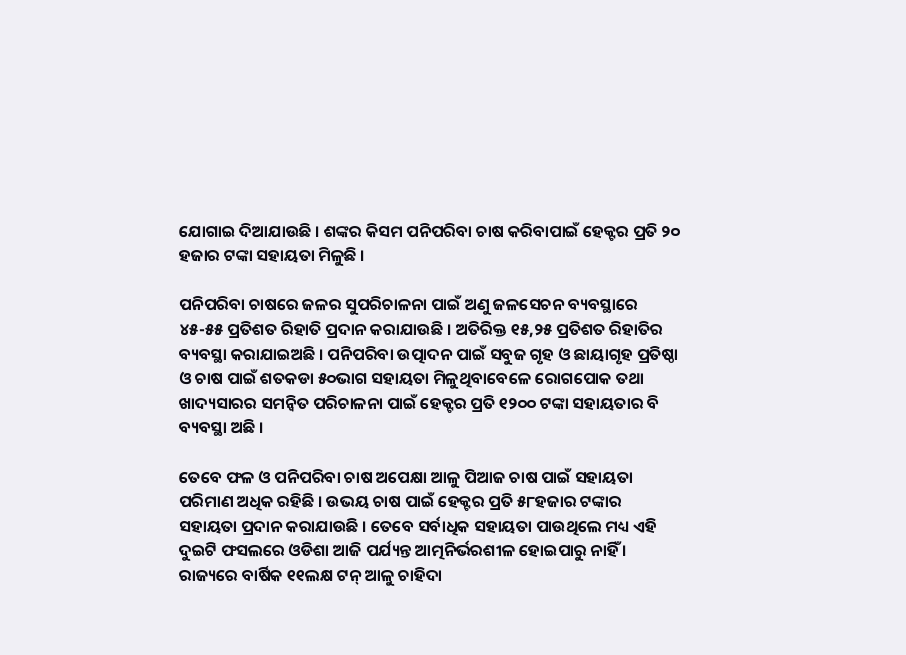ଯୋଗାଇ ଦିଆଯାଉଛି । ଶଙ୍କର କିସମ ପନିପରିବା ଚାଷ କରିବାପାଇଁ ହେକ୍ଟର ପ୍ରତି ୨୦ ହଜାର ଟଙ୍କା ସହାୟତା ମିଳୁଛି ।

ପନିପରିବା ଚାଷରେ ଜଳର ସୁପରିଚାଳନା ପାଇଁ ଅଣୁ ଜଳସେଚନ ବ୍ୟବସ୍ଥାରେ ୪୫-୫୫ ପ୍ରତିଶତ ରିହାତି ପ୍ରଦାନ କରାଯାଉଛି । ଅତିରିକ୍ତ ୧୫,୨୫ ପ୍ରତିଶତ ରିହାତିର ବ୍ୟବସ୍ଥା କରାଯାଇଅଛି । ପନିପରିବା ଉତ୍ପାଦନ ପାଇଁ ସବୁଜ ଗୃହ ଓ ଛାୟାଗୃହ ପ୍ରତିଷ୍ଠା ଓ ଚାଷ ପାଇଁ ଶତକଡା ୫୦ଭାଗ ସହାୟତା ମିଳୁଥିବାବେଳେ ରୋଗପୋକ ତଥା ଖାଦ୍ୟସାରର ସମନ୍ୱିତ ପରିଚାଳନା ପାଇଁ ହେକ୍ଟର ପ୍ରତି ୧୨୦୦ ଟଙ୍କା ସହାୟତାର ବି ବ୍ୟବସ୍ଥା ଅଛି ।

ତେବେ ଫଳ ଓ ପନିପରିବା ଚାଷ ଅପେକ୍ଷା ଆଳୁ ପିଆଜ ଚାଷ ପାଇଁ ସହାୟତା ପରିମାଣ ଅଧିକ ରହିଛି । ଉଭୟ ଚାଷ ପାଇଁ ହେକ୍ଟର ପ୍ରତି ୫୮ହଜାର ଟଙ୍କାର ସହାୟତା ପ୍ରଦାନ କରାଯାଉଛି । ତେବେ ସର୍ବାଧିକ ସହାୟତା ପାଉଥିଲେ ମଧ୍ୟ ଏହି ଦୁଇଟି ଫସଲରେ ଓଡିଶା ଆଜି ପର୍ଯ୍ୟନ୍ତ ଆତ୍ମନିର୍ଭରଶୀଳ ହୋଇପାରୁ ନାହିଁ । ରାଜ୍ୟରେ ବାର୍ଷିକ ୧୧ଲକ୍ଷ ଟନ୍‍ ଆଳୁ ଚାହିଦା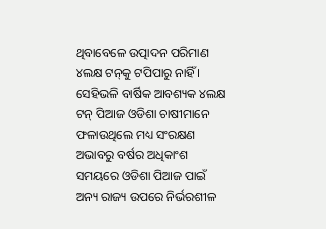ଥିବାବେଳେ ଉତ୍ପାଦନ ପରିମାଣ ୪ଲକ୍ଷ ଟନ୍‍କୁ ଟପିପାରୁ ନାହିଁ । ସେହିଭଳି ବାର୍ଷିକ ଆବଶ୍ୟକ ୪ଲକ୍ଷ ଟନ୍‍ ପିଆଜ ଓଡିଶା ଚାଷୀମାନେ ଫଳାଉଥିଲେ ମଧ୍ୟ ସଂରକ୍ଷଣ ଅଭାବରୁ ବର୍ଷର ଅଧିକାଂଶ ସମୟରେ ଓଡିଶା ପିଆଜ ପାଇଁ ଅନ୍ୟ ରାଜ୍ୟ ଉପରେ ନିର୍ଭରଶୀଳ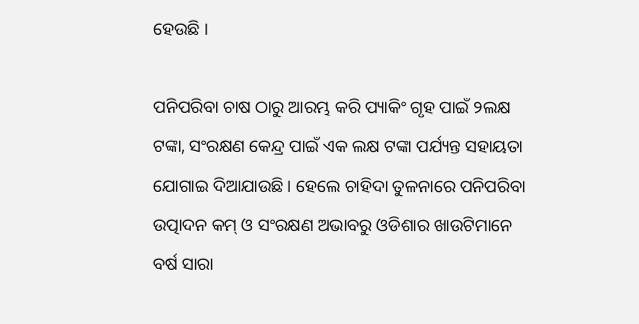ହେଉଛି ।

ପନିପରିବା ଚାଷ ଠାରୁ ଆରମ୍ଭ କରି ପ୍ୟାକିଂ ଗୃହ ପାଇଁ ୨ଲକ୍ଷ ଟଙ୍କା, ସଂରକ୍ଷଣ କେନ୍ଦ୍ର ପାଇଁ ଏକ ଲକ୍ଷ ଟଙ୍କା ପର୍ଯ୍ୟନ୍ତ ସହାୟତା ଯୋଗାଇ ଦିଆଯାଉଛି । ହେଲେ ଚାହିଦା ତୁଳନାରେ ପନିପରିବା ଉତ୍ପାଦନ କମ୍‍ ଓ ସଂରକ୍ଷଣ ଅଭାବରୁ ଓଡିଶାର ଖାଉଟିମାନେ ବର୍ଷ ସାରା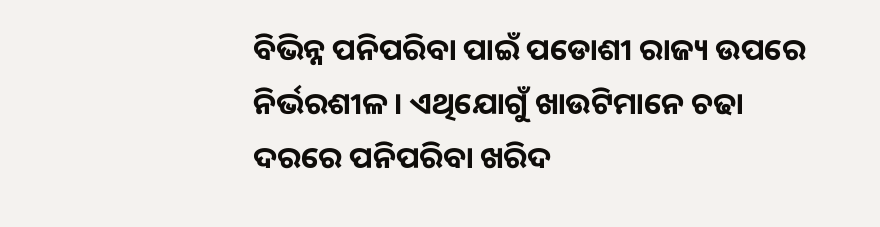ବିଭିନ୍ନ ପନିପରିବା ପାଇଁ ପଡୋଶୀ ରାଜ୍ୟ ଉପରେ ନିର୍ଭରଶୀଳ । ଏଥିଯୋଗୁଁ ଖାଉଟିମାନେ ଚଢା ଦରରେ ପନିପରିବା ଖରିଦ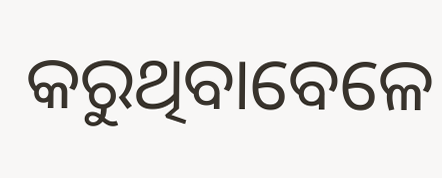କରୁଥିବାବେଳେ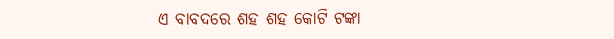ଏ ବାବଦରେ ଶହ ଶହ କୋଟି ଟଙ୍କା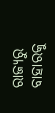ରାଜ୍ୟରୁ ବାହାରକୁ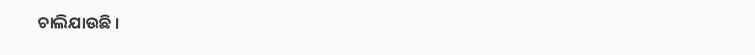ଚାଲିଯାଉଛି ।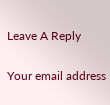Leave A Reply

Your email address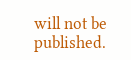will not be published.